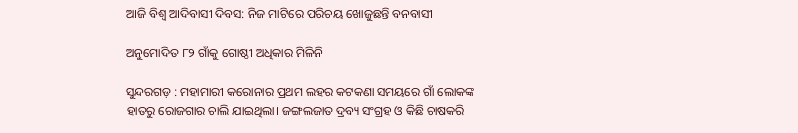ଆଜି ବିଶ୍ୱ ଆଦିବାସୀ ଦିବସ: ନିଜ ମାଟିରେ ପରିଚୟ ଖୋଜୁଛନ୍ତି ବନବାସୀ

ଅନୁମୋଦିତ ୮୨ ଗାଁକୁ ଗୋଷ୍ଠୀ ଅଧିକାର ମିଳିନି

ସୁନ୍ଦରଗଡ଼ : ମହାମାରୀ କରୋନାର ପ୍ରଥମ ଲହର କଟକଣା ସମୟରେ ଗାଁ ଲୋକଙ୍କ ହାତରୁ ରୋଜଗାର ଚାଲି ଯାଇଥିଲା। ଜଙ୍ଗଲଜାତ ଦ୍ରବ୍ୟ ସଂଗ୍ରହ ଓ କିଛି ଚାଷକରି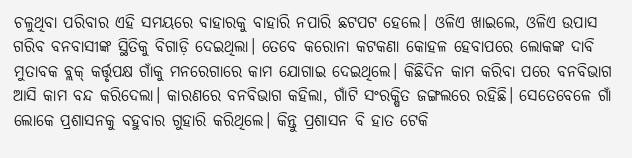ଚଳୁଥିବା ପରିବାର ଏହି ସମୟରେ ବାହାରକୁ ବାହାରି ନପାରି ଛଟପଟ ହେଲେ। ଓଳିଏ ଖାଇଲେ, ଓଳିଏ ଉପାସ ଗରିବ ବନବାସୀଙ୍କ ସ୍ଥିତିକୁ ବିଗାଡ଼ି ଦେଇଥିଲା। ତେବେ କରୋନା କଟକଣା କୋହଳ ହେବାପରେ ଲୋକଙ୍କ ଦାବି ମୁତାବକ ବ୍ଲକ୍‌ କର୍ତ୍ତୃପକ୍ଷ ଗାଁକୁ ମନରେଗାରେ କାମ ଯୋଗାଇ ଦେଇଥିଲେ। କିଛିଦିନ କାମ କରିବା ପରେ ବନବିଭାଗ ଆସି କାମ ବନ୍ଦ କରିଦେଲା। କାରଣରେ ବନବିଭାଗ କହିଲା, ଗାଁଟି ସଂରକ୍ଷିତ ଜଙ୍ଗଲରେ ରହିଛି। ସେତେବେଳେ ଗାଁ ଲୋକେ ପ୍ରଶାସନକୁ ବହୁବାର ଗୁହାରି କରିଥିଲେ। କିନ୍ତୁ ପ୍ରଶାସନ ବି ହାତ ଟେକି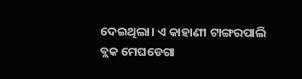ଦେଇଥିଲା। ଏ କାହାଣୀ ଟାଙ୍ଗରପାଲି ବ୍ଲକ ମେଘଡେଗା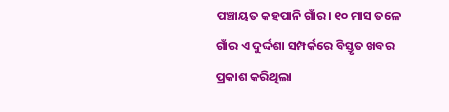ପଞ୍ଚାୟତ କହପାନି ଗାଁର। ୧୦ ମାସ ତଳେ ଗାଁର ଏ ଦୁର୍ଦ୍ଦଶା ସମ୍ପର୍କରେ ବିସ୍ତୃତ ଖବର ପ୍ରକାଶ କରିଥିଲା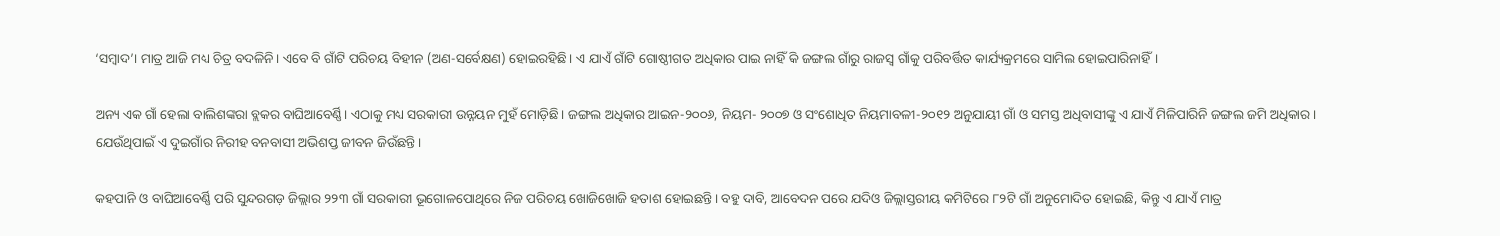‘ସମ୍ବାଦ’। ମାତ୍ର ଆଜି ମଧ୍ୟ ଚିତ୍ର ବଦଳିନି। ଏବେ ବି ଗାଁଟି ପରିଚୟ ବିହୀନ (ଅଣ-ସର୍ବେକ୍ଷଣ) ହୋଇରହିଛି। ଏ ଯାଏଁ ଗାଁଟି ଗୋଷ୍ଠୀଗତ ଅଧିକାର ପାଇ ନାହିଁ କି ଜଙ୍ଗଲ ଗାଁରୁ ରାଜସ୍ବ ଗାଁକୁ ପରିବର୍ତ୍ତିତ କାର୍ଯ୍ୟକ୍ରମରେ ସାମିଲ ହୋଇପାରିନାହିଁ।

ଅନ୍ୟ ଏକ ଗାଁ ହେଲା ବାଲିଶଙ୍କରା ବ୍ଲକର ବାଘିଆବେର୍ଣ୍ଣି। ଏଠାକୁ ମଧ୍ୟ ସରକାରୀ ଉନ୍ନୟନ ମୁହଁ ମୋଡ଼ିଛି। ଜଙ୍ଗଲ ଅଧିକାର ଆଇନ-୨୦୦୬, ନିୟମ- ୨୦୦୭ ଓ ସଂଶୋଧିତ ନିୟମାବଳୀ-୨୦୧୨ ଅନୁଯାୟୀ ଗାଁ ଓ ସମସ୍ତ ଅଧିବାସୀଙ୍କୁ ଏ ଯାଏଁ ମିଳିପାରିନି ଜଙ୍ଗଲ ଜମି ଅଧିକାର। ଯେଉଁଥିପାଇଁ ଏ ଦୁଇଗାଁର ନିରୀହ ବନବାସୀ ଅଭିଶପ୍ତ ଜୀବନ ଜିଉଁଛନ୍ତି।

କହପାନି ଓ ବାଘିଆବେର୍ଣ୍ଣି ପରି ସୁନ୍ଦରଗଡ଼ ଜିଲ୍ଲାର ୨୨୩ ଗାଁ ସରକାରୀ ‌ଭୂଗୋଳପୋଥିରେ ନିଜ ପରିଚୟ ଖୋଜିଖୋଜି ହତାଶ ହୋଇଛନ୍ତି। ବହୁ ଦାବି, ଆବେଦନ ପ‌ରେ ଯଦିଓ ଜିଲ୍ଲାସ୍ତରୀୟ କମିଟିରେ ୮୨ଟି ଗାଁ ଅନୁମୋଦିତ ହୋଇଛି, କିନ୍ତୁ ଏ ଯାଏଁ ମାତ୍ର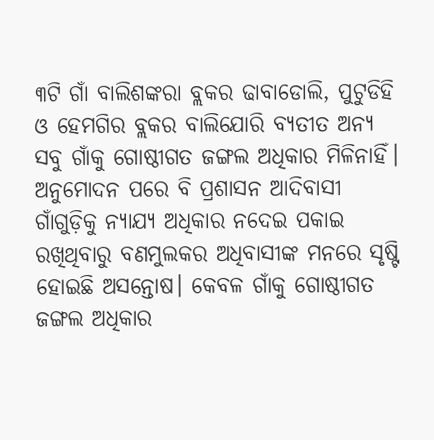୩ଟି ଗାଁ ବାଲିଶଙ୍କରା ବ୍ଲକର ଢାବାଡୋଲି, ପୁଟୁଡିହି ଓ ହେମଗିର ବ୍ଲକର ବାଲିଯୋରି ବ୍ୟତୀତ ଅନ୍ୟ ସବୁ ଗାଁକୁ ଗୋଷ୍ଠୀଗତ ଜଙ୍ଗଲ ଅଧିକାର ମିଳିନାହିଁ। ଅନୁମୋଦନ ପରେ ବି ପ୍ରଶାସନ ଆଦିବାସୀ ଗାଁଗୁଡ଼ିକୁ ନ୍ୟାଯ୍ୟ ଅଧିକାର ନଦେଇ ପକାଇ ରଖିଥିବାରୁ ବଣମୁଲକର ଅଧିବାସୀଙ୍କ ମନରେ ସୃଷ୍ଟି ହୋଇଛି ଅସନ୍ତୋଷ। କେବଳ ଗାଁକୁ ଗୋଷ୍ଠୀଗତ ଜଙ୍ଗଲ ଅଧିକାର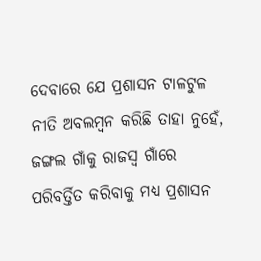ଦେବାରେ ଯେ ପ୍ରଶାସନ ଟାଳଟୁଳ ନୀତି ଅବଲମ୍ବନ କରିଛି ତାହା ନୁ‌ହେଁ, ଜଙ୍ଗଲ ଗାଁକୁ ରାଜସ୍ବ ଗାଁରେ ପରିବର୍ତ୍ତିତ କରିବାକୁ ମଧ୍ୟ ପ୍ରଶାସନ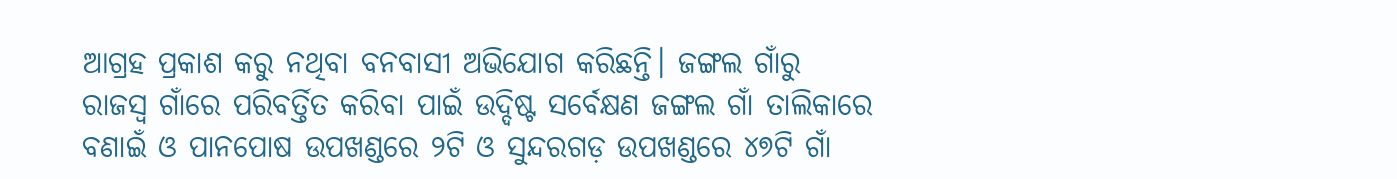ଆଗ୍ରହ ପ୍ରକାଶ କରୁ ନଥିବା ବନବାସୀ ଅଭିଯୋଗ କରିଛନ୍ତି। ଜଙ୍ଗଲ ଗାଁରୁ ରାଜସ୍ବ ଗାଁରେ ପରିବର୍ତ୍ତିତ କରିବା ପାଇଁ ଉଦ୍ଦିଷ୍ଟ ସର୍ବେକ୍ଷଣ ଜଙ୍ଗଲ ଗାଁ ତାଲିକାରେ ବଣାଇଁ ଓ ପାନପୋଷ ଉପଖଣ୍ଡରେ ୨ଟି ଓ ସୁନ୍ଦରଗଡ଼ ଉପଖଣ୍ଡରେ ୪୭ଟି ଗାଁ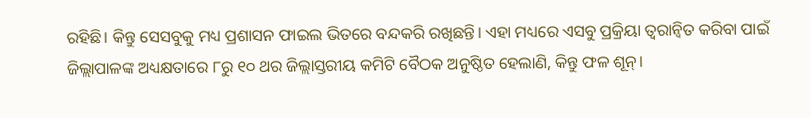ରହିଛି। କିନ୍ତୁ ସେସବୁକୁ ମଧ୍ୟ ପ୍ରଶାସନ ଫାଇଲ ଭିତରେ ବନ୍ଦକରି ରଖିଛନ୍ତି। ଏହା ମଧ୍ୟରେ ଏସବୁ ପ୍ରକ୍ରିୟା ତ୍ବରାନ୍ବିତ କରିବା ପାଇଁ ଜିଲ୍ଲାପାଳଙ୍କ ଅଧ୍ୟକ୍ଷତାରେ ୮ରୁ ୧୦ ଥର ଜିଲ୍ଲାସ୍ତରୀୟ କମିଟି ବୈଠକ ଅନୁଷ୍ଠିତ ହେଲାଣି, କିନ୍ତୁ ଫଳ ଶୂନ୍‌।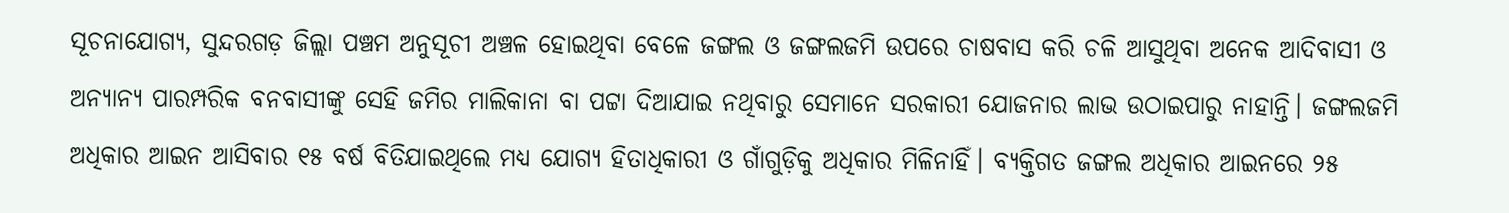ସୂଚନାଯୋଗ୍ୟ, ସୁନ୍ଦରଗଡ଼ ଜିଲ୍ଲା ପଞ୍ଚମ ଅନୁସୂଚୀ ଅଞ୍ଚଳ ହୋଇଥିବା ବେଳେ ଜଙ୍ଗଲ ଓ ଜଙ୍ଗଲଜମି ଉପରେ ଚାଷବାସ କରି ଚଳି ଆସୁଥିବା ଅନେକ ଆଦିବାସୀ ଓ ଅନ୍ୟାନ୍ୟ ପାରମ୍ପରିକ ବନବାସୀଙ୍କୁ ସେହି ଜମିର ମାଲିକାନା ବା ପଟ୍ଟା ଦିଆଯାଇ ନଥିବାରୁ ସେମାନେ ସରକାରୀ ଯୋଜନାର ଲାଭ ଉଠାଇପାରୁ ନାହାନ୍ତି। ଜଙ୍ଗଲଜମି ଅଧିକାର ଆଇନ ଆସିବାର ୧୫ ବର୍ଷ ବିତିଯାଇଥିଲେ ମଧ୍ୟ ଯୋଗ୍ୟ ହିତାଧିକାରୀ ଓ ଗାଁଗୁଡ଼ିକୁ ଅଧିକାର ମିଳିନାହିଁ। ବ୍ୟକ୍ତିଗତ ଜଙ୍ଗଲ ଅଧିକାର ଆଇନରେ ୨୫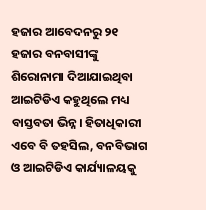ହଜାର ଆବେଦନରୁ ୨୧ ହଜାର ବନବାସୀଙ୍କୁ ଶିରୋନାମା ଦିଆଯାଇଥିବା ଆଇଟିଡିଏ କହୁଥିଲେ ମଧ୍ୟ ବାସ୍ତବତା ଭିନ୍ନ। ହିତାଧିକାରୀ ଏବେ ବି ତହସିଲ, ବନବିଭାଗ ଓ ଆଇଟିଡିଏ କାର୍ଯ୍ୟାଳୟକୁ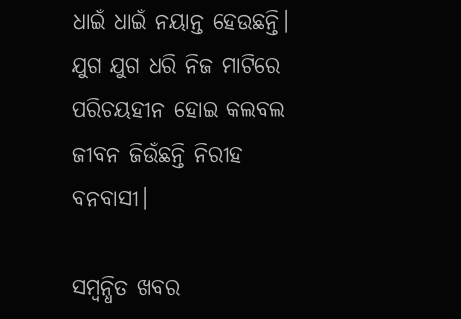ଧାଇଁ ଧାଇଁ ନୟାନ୍ତ ହେଉଛନ୍ତି। ଯୁଗ ଯୁଗ ଧରି ନିଜ ମାଟିରେ ପରିଚୟହୀନ ହୋଇ କଲବଲ ଜୀବନ ଜିଉଁଛନ୍ତି ନିରୀହ ବନବାସୀ।

ସମ୍ବନ୍ଧିତ ଖବର